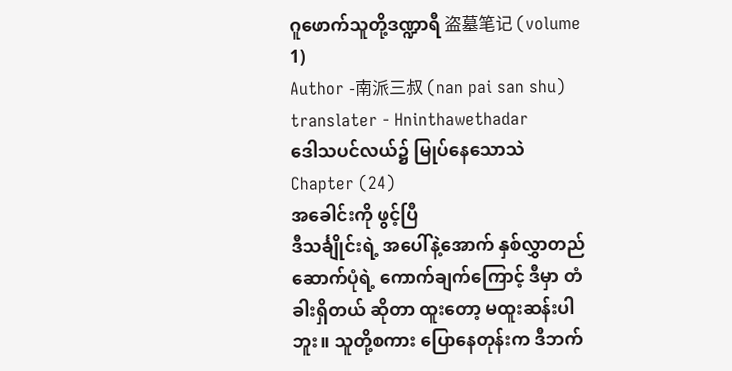ဂူဖောက်သူတို့ဒဏ္ဍာရီ 盗墓笔记 (volume 1)
Author -南派三叔 (nan pai san shu)
translater - Hninthawethadar
ဒေါသပင်လယ်၌ မြုပ်နေသောသဲ
Chapter (24)
အခေါင်းကို ဖွင့်ပြီ
ဒီသင်္ချိုင်းရဲ့ အပေါ်နဲ့အောက် နှစ်လွှာတည်ဆောက်ပုံရဲ့ ကောက်ချက်ကြောင့် ဒီမှာ တံခါးရှိတယ် ဆိုတာ ထူးတော့ မထူးဆန်းပါဘူး။ သူတို့စကား ပြောနေတုန်းက ဒီဘက်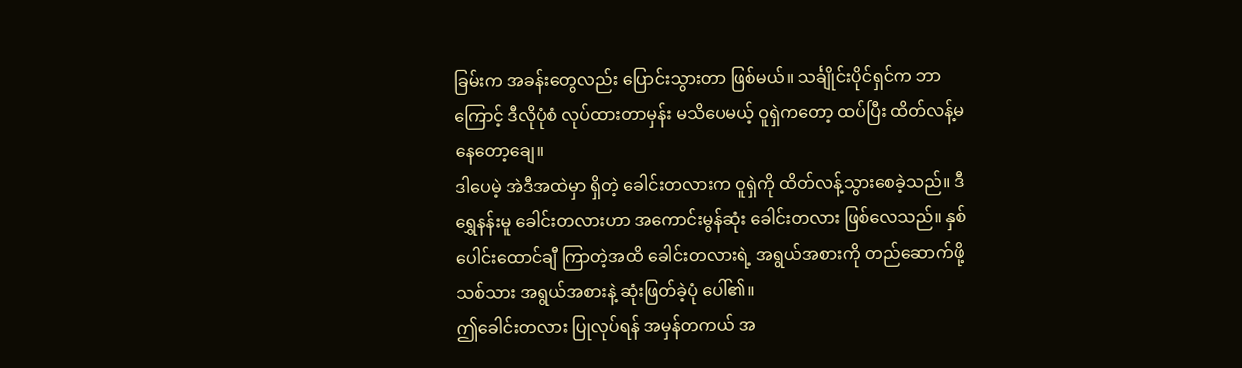ခြမ်းက အခန်းတွေလည်း ပြောင်းသွားတာ ဖြစ်မယ်။ သင်္ချိုင်းပိုင်ရှင်က ဘာကြောင့် ဒီလိုပုံစံ လုပ်ထားတာမှန်း မသိပေမယ့် ဝူရှဲကတော့ ထပ်ပြီး ထိတ်လန့်မနေတော့ချေ။
ဒါပေမဲ့ အဲဒီအထဲမှာ ရှိတဲ့ ခေါင်းတလားက ဝူရှဲကို ထိတ်လန့်သွားစေခဲ့သည်။ ဒီရွှေနန်းမူ ခေါင်းတလားဟာ အကောင်းမွန်ဆုံး ခေါင်းတလား ဖြစ်လေသည်။ နှစ်ပေါင်းထောင်ချီ ကြာတဲ့အထိ ခေါင်းတလားရဲ့ အရွယ်အစားကို တည်ဆောက်ဖို့ သစ်သား အရွယ်အစားနဲ့ ဆုံးဖြတ်ခဲ့ပုံ ပေါ်၏။
ဤခေါင်းတလား ပြုလုပ်ရန် အမှန်တကယ် အ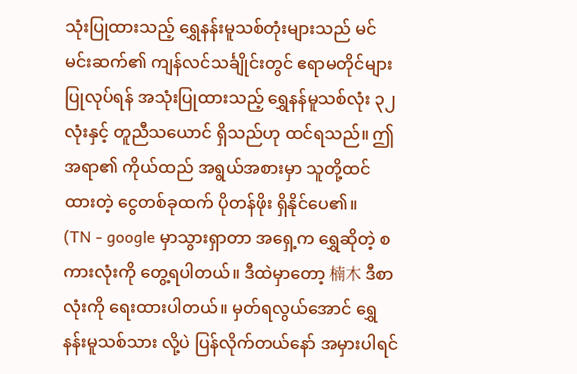သုံးပြုထားသည့် ရွှေနန်းမူသစ်တုံးများသည် မင် မင်းဆက်၏ ကျန်လင်သင်္ချိုင်းတွင် ဧရာမတိုင်များ ပြုလုပ်ရန် အသုံးပြုထားသည့် ရွှေနန်မူသစ်လုံး ၃၂ လုံးနှင့် တူညီသယောင် ရှိသည်ဟု ထင်ရသည်။ ဤအရာ၏ ကိုယ်ထည် အရွယ်အစားမှာ သူတို့ထင်ထားတဲ့ ငွေတစ်ခုထက် ပိုတန်ဖိုး ရှိနိုင်ပေ၏။
(TN - google မှာသွားရှာတာ အရှေ့က ရွှေဆိုတဲ့ စကားလုံးကို တွေ့ရပါတယ်။ ဒီထဲမှာတော့ 楠木 ဒီစာလုံးကို ရေးထားပါတယ်။ မှတ်ရလွယ်အောင် ရွှေနန်းမူသစ်သား လို့ပဲ ပြန်လိုက်တယ်နော် အမှားပါရင်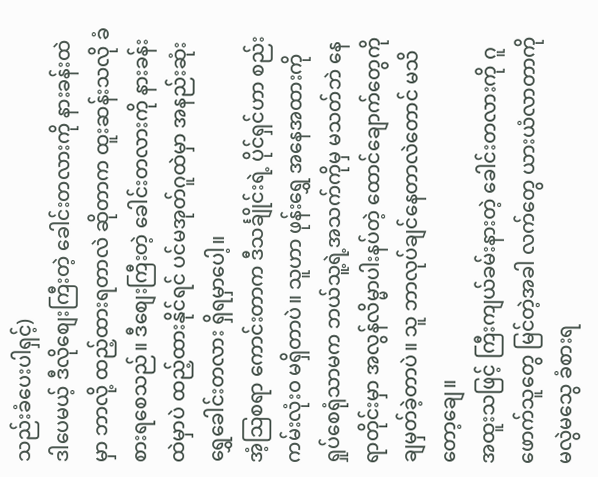သည်းခံပေးပါရှင့်)
ဒါပေမယ့် ဒီလိုစျေးကြီးတဲ့ ခေါင်းတလားကို နားခန်းထဲမှာ ဘာလို့ ထည့်ထားရတာလဲ ဆိုတာက ထူးဆန်းသလို ခံစားရစေသည်။ ဒီစျေးကြီးတဲ့ ခေါင်းတလားကို နားခန်းထဲမှာပဲ ထည့်ထားနိုင်ရင် ပင်မအုတ်ဂူထဲမှာ အနည်းဆုံး ရွှေခေါင်းတလား ရှိရမှာပေါ့။
အံ့သြစရာ ကောင်းတာက ဒီသင်္ချိုင်းရဲ့ ပိုင်ရှင်ဟာ စည်းကမ်းလုံးဝ မရှိတာပဲ။ သူဟာ ဖုန်းရွှေ အနေအထားကို ရှုပ်စေရုံသာမက ဘယ်သူ့ရဲ့အသက်ကိုမှ မသတ်ဘဲ နေရာတိုင်းမှာ အလွန်လိမ္မာပါးနပ်တဲ့ ထောင်ချောက်တွေကို ချမှတ်ခဲ့တာပဲ။ သူ ဘာလုပ်ချင်နေတာလဲတောင် မသိတော့ချေ။
အထူးသဖြင့် ကြီးကျယ်ခမ်းနားတဲ့ ခေါင်းတလားကို ဂူဖောက်သူတွေ မြင်တဲ့အခါ လက်တွေ ယားယံလာတာကို မလွဲမသွေ ခံစားရ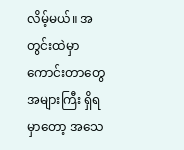လိမ့်မယ်။ အတွင်းထဲမှာ ကောင်းတာတွေ အများကြီး ရှိရမှာတော့ အသေ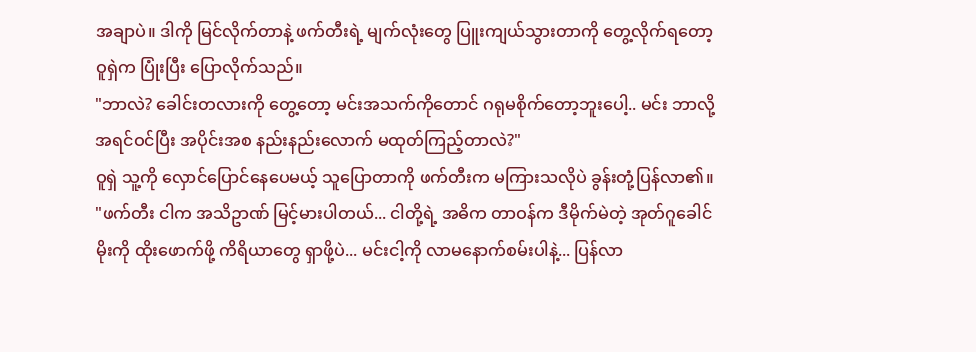အချာပဲ။ ဒါကို မြင်လိုက်တာနဲ့ ဖက်တီးရဲ့ မျက်လုံးတွေ ပြူးကျယ်သွားတာကို တွေ့လိုက်ရတော့ ဝူရှဲက ပြုံးပြီး ပြောလိုက်သည်။
"ဘာလဲ? ခေါင်းတလားကို တွေ့တော့ မင်းအသက်ကိုတောင် ဂရုမစိုက်တော့ဘူးပေါ့.. မင်း ဘာလို့ အရင်ဝင်ပြီး အပိုင်းအစ နည်းနည်းလောက် မထုတ်ကြည့်တာလဲ?"
ဝူရှဲ သူ့ကို လှောင်ပြောင်နေပေမယ့် သူပြောတာကို ဖက်တီးက မကြားသလိုပဲ ခွန်းတုံ့ပြန်လာ၏။
"ဖက်တီး ငါက အသိဥာဏ် မြင့်မားပါတယ်... ငါတို့ရဲ့ အဓိက တာဝန်က ဒီမိုက်မဲတဲ့ အုတ်ဂူခေါင်မိုးကို ထိုးဖောက်ဖို့ ကိရိယာတွေ ရှာဖို့ပဲ... မင်းငါ့ကို လာမနောက်စမ်းပါနဲ့... ပြန်လာ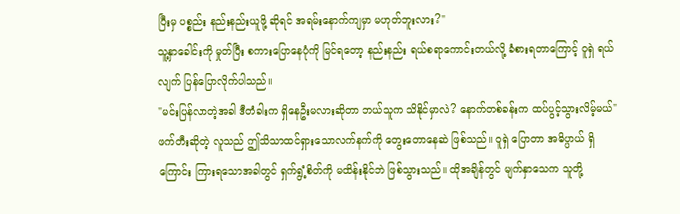ပြီးမှ ပစ္စည်း နည်းနည်းယူဖို့ ဆိုရင် အရမ်းနောက်ကျမှာ မဟုတ်ဘူးလား?"
သူ့နှာခေါင်းကို မှုတ်ပြီး စကားပြောနေပုံကို မြင်ရတော့ နည်းနည်း ရယ်စရာကောင်းတယ်လို့ ခံစားရတာကြောင့် ဝူရှဲ ရယ်လျက် ပြန်ပြောလိုက်ပါသည်။
"မင်းပြန်လာတဲ့အခါ ဒီတံခါးက ရှိနေဦးမလားဆိုတာ ဘယ်သူက သိနိုင်မှာလဲ? နောက်တစ်ခန်းက ထပ်ပွင့်သွားလိမ့်မယ်"
ဖက်တီးဆိုတဲ့ လူသည် ဤသိသာထင်ရှားသောလက်နက်ကို တွေးတောနေဆဲ ဖြစ်သည်။ ဝူရှဲ ပြောတာ အဓိပ္ပာယ် ရှိကြောင်း ကြားရသောအခါတွင် ရှက်ရွံ့စိတ်ကို မထိန်းနိုင်ဘဲ ဖြစ်သွားသည်။ ထိုအချိန်တွင် မျက်နှာသေက သူတို့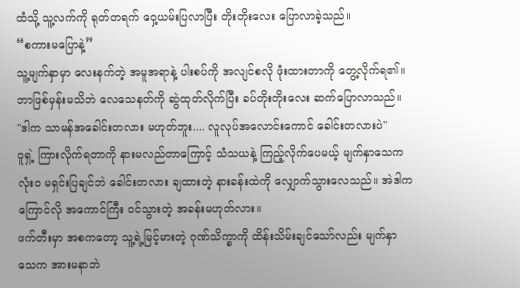ထံသို့ သူ့လက်ကို ရုတ်တရက် ဝှေ့ယမ်းပြလာပြီး တိုးတိုးလေး ပြောလာခဲ့သည်။
“စကားမပြောနဲ့”
သူ့မျက်နှာမှာ လေးနက်တဲ့ အမူအရာနဲ့ ပါးစပ်ကို အလျင်စလို ဖုံးထားတာကို တွေ့လိုက်ရ၏။ ဘာဖြစ်မှန်းမသိဘဲ လေသေနတ်ကို ဆွဲထုတ်လိုက်ပြီး ခပ်တိုးတိုးလေး ဆက်ပြောလာသည်။
"ဒါက သာမန်အခေါင်းတလား မဟုတ်ဘူး.... လူလုပ်အလောင်းကောင် ခေါင်းတလားပဲ"
ဝူရှဲ့ ကြားလိုက်ရတာကို နားမလည်တာကြောင့် သံသယနဲ့ ကြည့်လိုက်ပေမယ့် မျက်နှာသေက လုံးဝ မရှင်းပြချင်ဘဲ ခေါင်းတလား ချထားတဲ့ နားခန်းထဲကို လျှောက်သွားလေသည်။ အဲဒါက ကြောင်လို အကောင်ကြီး ဝင်သွားတဲ့ အခန်းမဟုတ်လား။
ဖက်တီးမှာ အစကတော့ သူ့ရဲ့မြင့်မားတဲ့ ဂုဏ်သိက္ခာကို ထိန်းသိမ်းချင်သော်လည်း မျက်နှာသေက အားမနာဘဲ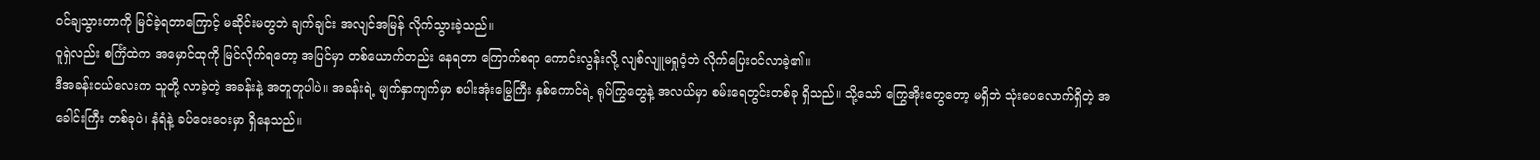ဝင်ချသွားတာကို မြင်ခဲ့ရတာကြောင့် မဆိုင်းမတွဘဲ ချက်ချင်း အလျင်အမြန် လိုက်သွားခဲ့သည်။
ဝူရှဲလည်း စင်္ကြံထဲက အမှောင်ထုကို မြင်လိုက်ရတော့ အပြင်မှာ တစ်ယောက်တည်း နေရတာ ကြောက်စရာ ကောင်းလွန်းလို့ လျစ်လျူမရှုဝံ့ဘဲ လိုက်ပြေးဝင်လာခဲ့၏။
ဒီအခန်းငယ်လေးက သူတို့ လာခဲ့တဲ့ အခန်းနဲ့ အတူတူပါပဲ။ အခန်းရဲ့ မျက်နှာကျက်မှာ စပါးအုံးမြွေကြီး နှစ်ကောင်ရဲ့ ရုပ်ကြွတွေနဲ့ အလယ်မှာ စမ်းရေတွင်းတစ်ခု ရှိသည်။ သို့သော် ကြွေအိုးတွေတော့ မရှိဘဲ သုံးပေလောက်ရှိတဲ့ အခေါင်းကြီး တစ်ခုပဲ၊ နံရံနဲ့ ခပ်ဝေးဝေးမှာ ရှိနေသည်။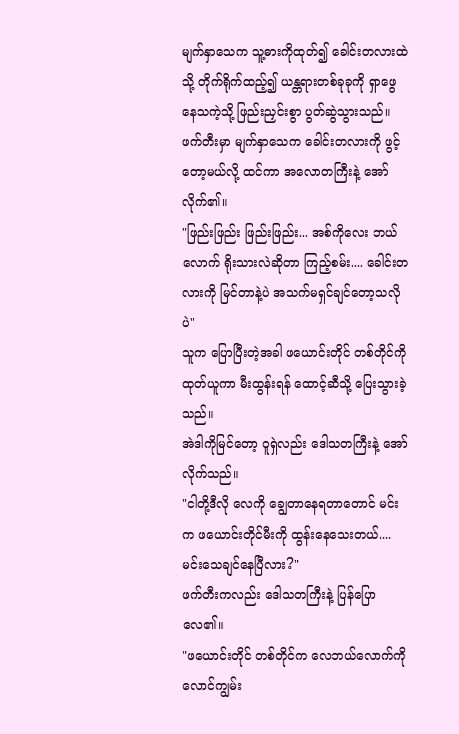မျက်နှာသေက သူ့ဓားကိုထုတ်၍ ခေါင်းတလားထဲသို့ တိုက်ရိုက်ထည့်၍ ယန္တရားတစ်ခုခုကို ရှာဖွေနေသကဲ့သို့ ဖြည်းညှင်းစွာ ပွတ်ဆွဲသွားသည်။ ဖက်တီးမှာ မျက်နှာသေက ခေါင်းတလားကို ဖွင့်တော့မယ်လို့ ထင်ကာ အလောတကြီးနဲ့ အော်လိုက်၏။
"ဖြည်းဖြည်း ဖြည်းဖြည်း... အစ်ကိုလေး ဘယ်လောက် ရိုးသားလဲဆိုတာ ကြည့်စမ်း.... ခေါင်းတလားကို မြင်တာနဲ့ပဲ အသက်မရှင်ချင်တော့သလိုပဲ"
သူက ပြောပြီးတဲ့အခါ ဖယောင်းတိုင် တစ်တိုင်ကို ထုတ်ယူကာ မီးထွန်းရန် ထောင့်ဆီသို့ ပြေးသွားခဲ့သည်။
အဲဒါကိုမြင်တော့ ဝူရှဲလည်း ဒေါသတကြီးနဲ့ အော်လိုက်သည်။
"ငါတို့ဒီလို လေကို ချွေတာနေရတာတောင် မင်းက ဖယောင်းတိုင်မီးကို ထွန်းနေသေးတယ်.... မင်းသေချင်နေပြီလား?"
ဖက်တီးကလည်း ဒေါသတကြီးနဲ့ ပြန်ပြောလေ၏။
"ဖယောင်းတိုင် တစ်တိုင်က လေဘယ်လောက်ကို လောင်ကျွမ်း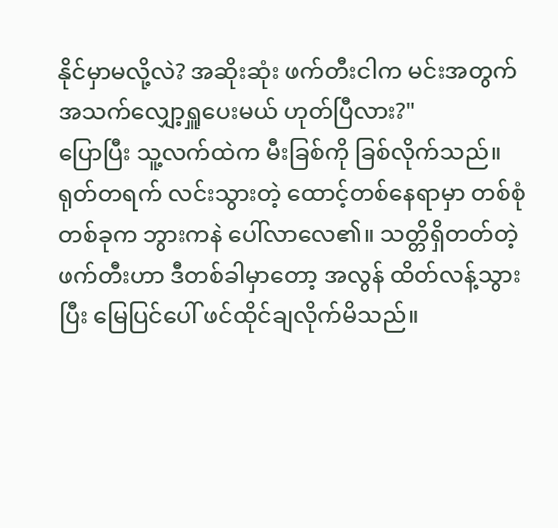နိုင်မှာမလို့လဲ? အဆိုးဆုံး ဖက်တီးငါက မင်းအတွက် အသက်လျှော့ရှူပေးမယ် ဟုတ်ပြီလား?"
ပြောပြီး သူ့လက်ထဲက မီးခြစ်ကို ခြစ်လိုက်သည်။ ရုတ်တရက် လင်းသွားတဲ့ ထောင့်တစ်နေရာမှာ တစ်စုံတစ်ခုက ဘွားကနဲ ပေါ်လာလေ၏။ သတ္တိရှိတတ်တဲ့ ဖက်တီးဟာ ဒီတစ်ခါမှာတော့ အလွန် ထိတ်လန့်သွားပြီး မြေပြင်ပေါ် ဖင်ထိုင်ချလိုက်မိသည်။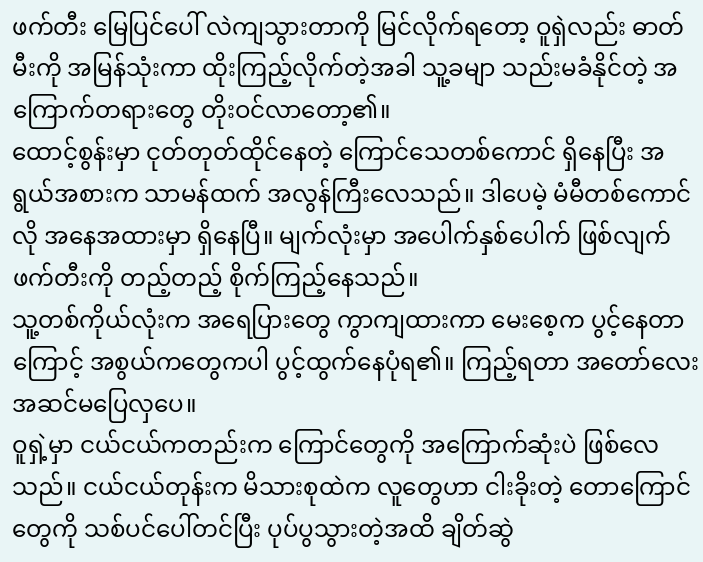ဖက်တီး မြေပြင်ပေါ် လဲကျသွားတာကို မြင်လိုက်ရတော့ ဝူရှဲလည်း ဓာတ်မီးကို အမြန်သုံးကာ ထိုးကြည့်လိုက်တဲ့အခါ သူ့ခမျာ သည်းမခံနိုင်တဲ့ အကြောက်တရားတွေ တိုးဝင်လာတော့၏။
ထောင့်စွန်းမှာ ငုတ်တုတ်ထိုင်နေတဲ့ ကြောင်သေတစ်ကောင် ရှိနေပြီး အရွယ်အစားက သာမန်ထက် အလွန်ကြီးလေသည်။ ဒါပေမဲ့ မံမီတစ်ကောင်လို အနေအထားမှာ ရှိနေပြီ။ မျက်လုံးမှာ အပေါက်နှစ်ပေါက် ဖြစ်လျက် ဖက်တီးကို တည့်တည့် စိုက်ကြည့်နေသည်။
သူ့တစ်ကိုယ်လုံးက အရေပြားတွေ ကွာကျထားကာ မေးစေ့က ပွင့်နေတာကြောင့် အစွယ်ကတွေကပါ ပွင့်ထွက်နေပုံရ၏။ ကြည့်ရတာ အတော်လေး အဆင်မပြေလှပေ။
ဝူရှဲ့မှာ ငယ်ငယ်ကတည်းက ကြောင်တွေကို အကြောက်ဆုံးပဲ ဖြစ်လေသည်။ ငယ်ငယ်တုန်းက မိသားစုထဲက လူတွေဟာ ငါးခိုးတဲ့ တောကြောင်တွေကို သစ်ပင်ပေါ်တင်ပြီး ပုပ်ပွသွားတဲ့အထိ ချိတ်ဆွဲ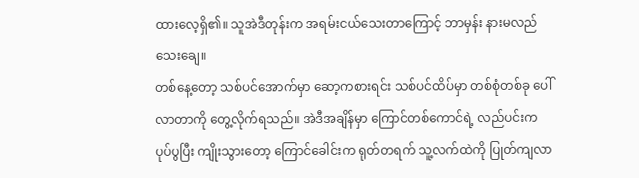ထားလေ့ရှိ၏။ သူအဲဒီတုန်းက အရမ်းငယ်သေးတာကြောင့် ဘာမှန်း နားမလည်သေးချေ။
တစ်နေ့တော့ သစ်ပင်အောက်မှာ ဆော့ကစားရင်း သစ်ပင်ထိပ်မှာ တစ်စုံတစ်ခု ပေါ်လာတာကို တွေ့လိုက်ရသည်။ အဲဒီအချိန်မှာ ကြောင်တစ်ကောင်ရဲ့ လည်ပင်းက ပုပ်ပွပြီး ကျိုးသွားတော့ ကြောင်ခေါင်းက ရုတ်တရက် သူ့လက်ထဲကို ပြုတ်ကျလာ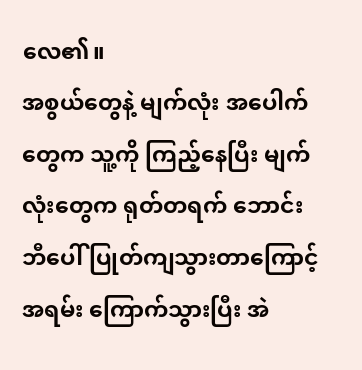လေ၏။
အစွယ်တွေနဲ့ မျက်လုံး အပေါက်တွေက သူ့ကို ကြည့်နေပြီး မျက်လုံးတွေက ရုတ်တရက် ဘောင်းဘီပေါ် ပြုတ်ကျသွားတာကြောင့် အရမ်း ကြောက်သွားပြီး အဲ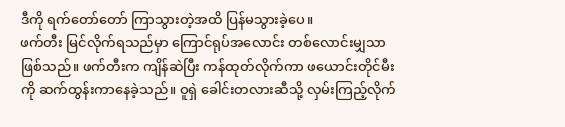ဒီကို ရက်တော်တော် ကြာသွားတဲ့အထိ ပြန်မသွားခဲ့ပေ။
ဖက်တီး မြင်လိုက်ရသည်မှာ ကြောင်ရုပ်အလောင်း တစ်လောင်းမျှသာ ဖြစ်သည်။ ဖက်တီးက ကျိန်ဆဲပြီး ကန်ထုတ်လိုက်ကာ ဖယောင်းတိုင်မီးကို ဆက်ထွန်းကာနေခဲ့သည်။ ဝူရှဲ ခေါင်းတလားဆီသို့ လှမ်းကြည့်လိုက်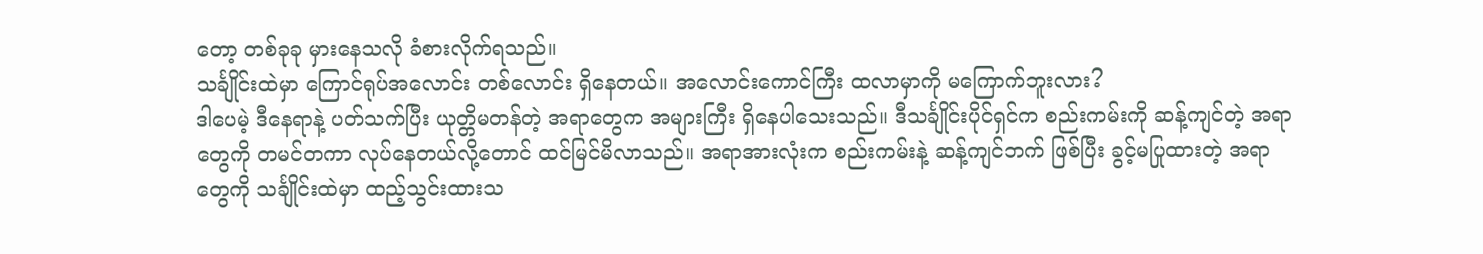တော့ တစ်ခုခု မှားနေသလို ခံစားလိုက်ရသည်။
သင်္ချိုင်းထဲမှာ ကြောင်ရုပ်အလောင်း တစ်လောင်း ရှိနေတယ်။ အလောင်းကောင်ကြီး ထလာမှာကို မကြောက်ဘူးလား?
ဒါပေမဲ့ ဒီနေရာနဲ့ ပတ်သက်ပြီး ယုတ္တိမတန်တဲ့ အရာတွေက အများကြီး ရှိနေပါသေးသည်။ ဒီသင်္ချိုင်းပိုင်ရှင်က စည်းကမ်းကို ဆန့်ကျင်တဲ့ အရာတွေကို တမင်တကာ လုပ်နေတယ်လို့တောင် ထင်မြင်မိလာသည်။ အရာအားလုံးက စည်းကမ်းနဲ့ ဆန့်ကျင်ဘက် ဖြစ်ပြီး ခွင့်မပြုထားတဲ့ အရာတွေကို သင်္ချိုင်းထဲမှာ ထည့်သွင်းထားသ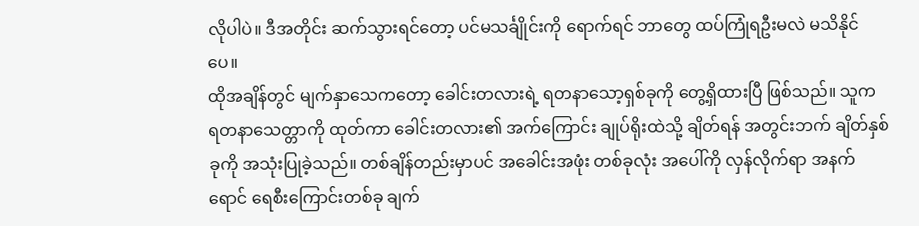လိုပါပဲ။ ဒီအတိုင်း ဆက်သွားရင်တော့ ပင်မသင်္ချိုင်းကို ရောက်ရင် ဘာတွေ ထပ်ကြုံရဦးမလဲ မသိနိုင်ပေ။
ထိုအချိန်တွင် မျက်နှာသေကတော့ ခေါင်းတလားရဲ့ ရတနာသော့ရှစ်ခုကို တွေ့ရှိထားပြီ ဖြစ်သည်။ သူက ရတနာသေတ္တာကို ထုတ်ကာ ခေါင်းတလား၏ အက်ကြောင်း ချုပ်ရိုးထဲသို့ ချိတ်ရန် အတွင်းဘက် ချိတ်နှစ်ခုကို အသုံးပြုခဲ့သည်။ တစ်ချိန်တည်းမှာပင် အခေါင်းအဖုံး တစ်ခုလုံး အပေါ်ကို လှန်လိုက်ရာ အနက်ရောင် ရေစီးကြောင်းတစ်ခု ချက်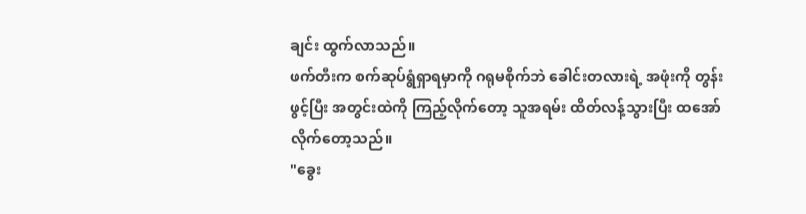ချင်း ထွက်လာသည်။
ဖက်တီးက စက်ဆုပ်ရွံရှာရမှာကို ဂရုမစိုက်ဘဲ ခေါင်းတလားရဲ့ အဖုံးကို တွန်းဖွင့်ပြီး အတွင်းထဲကို ကြည့်လိုက်တော့ သူအရမ်း ထိတ်လန့်သွားပြီး ထအော်လိုက်တော့သည်။
"ခွေး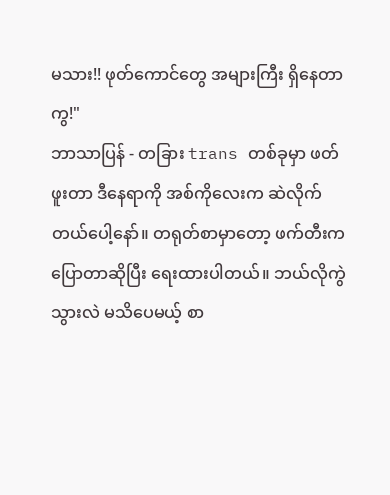မသား!! ဖုတ်ကောင်တွေ အများကြီး ရှိနေတာကွ!"
ဘာသာပြန် - တခြား trans တစ်ခုမှာ ဖတ်ဖူးတာ ဒီနေရာကို အစ်ကိုလေးက ဆဲလိုက်တယ်ပေါ့နော်။ တရုတ်စာမှာတော့ ဖက်တီးက ပြောတာဆိုပြီး ရေးထားပါတယ်။ ဘယ်လိုကွဲသွားလဲ မသိပေမယ့် စာ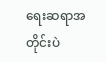ရေးဆရာအတိုင်းပဲ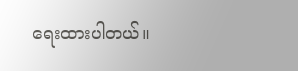ရေးထားပါတယ်။